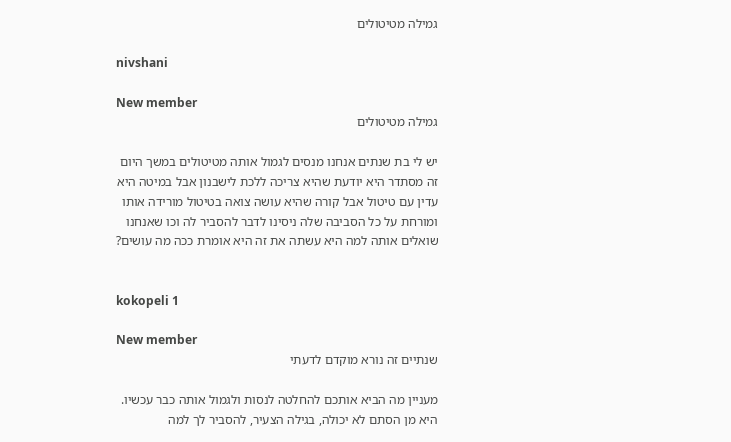גמילה מטיטולים

nivshani

New member
גמילה מטיטולים

יש לי בת שנתים אנחנו מנסים לגמול אותה מטיטולים במשך היום זה מסתדר היא יודעת שהיא צריכה ללכת לישבנון אבל במיטה היא עדין עם טיטול אבל קורה שהיא עושה צואה בטיטול מורידה אותו ומורחת על כל הסביבה שלה ניסינו לדבר להסביר לה וכו שאנחנו שואלים אותה למה היא עשתה את זה היא אומרת ככה מה עושים?


kokopeli 1

New member
שנתיים זה נורא מוקדם לדעתי

מעניין מה הביא אותכם להחלטה לנסות ולגמול אותה כבר עכשיו. היא מן הסתם לא יכולה, בגילה הצעיר, להסביר לך למה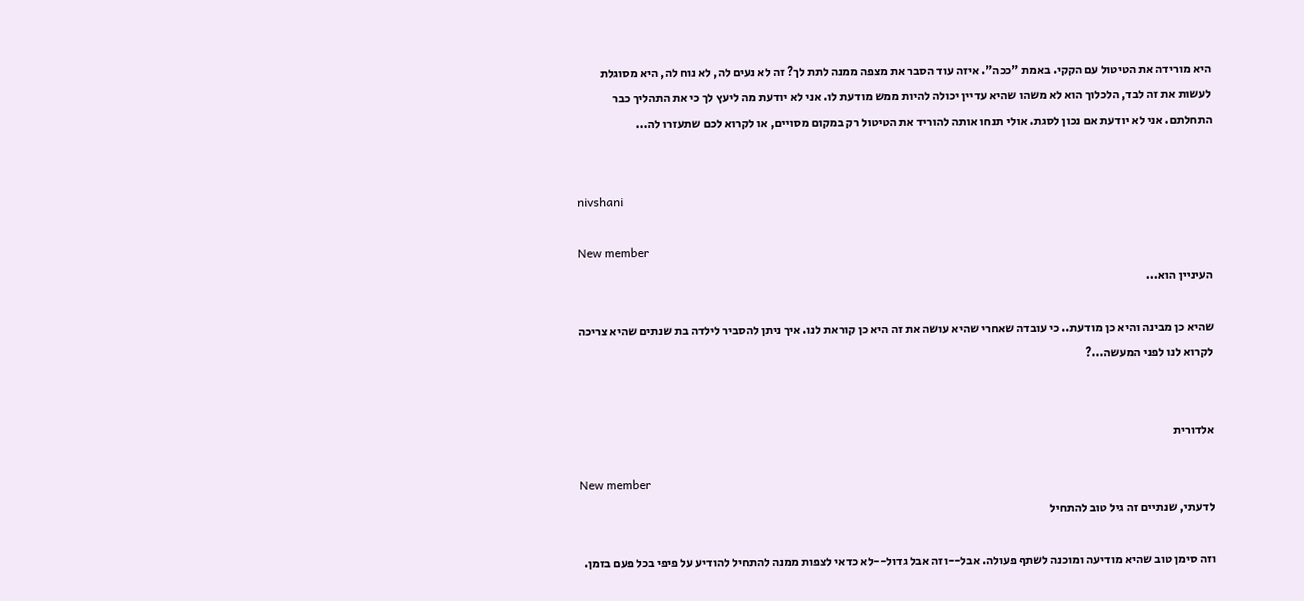היא מורידה את הטיטול עם הקקי. באמת "ככה". איזה עוד הסבר את מצפה ממנה לתת לך? זה לא נעים לה, לא נוח לה, היא מסוגלת לעשות את זה לבד, הלכלוך הוא לא משהו שהיא עדיין יכולה להיות ממש מודעת לו. אני לא יודעת מה ליעץ לך כי את התהליך כבר התחלתם. אני לא יודעת אם נכון לסגת. אולי תנחו אותה להוריד את הטיטול רק במקום מסויים, או לקרוא לכם שתעזרו לה...


nivshani

New member
העיניין הוא...

שהיא כן מבינה והיא כן מודעת.. כי עובדה שאחרי שהיא עושה את זה היא כן קוראת לנו. איך ניתן להסביר לילדה בת שנתים שהיא צריכה לקרוא לנו לפני המעשה...?


אלדורית

New member
לדעתי, שנתיים זה גיל טוב להתחיל

וזה סימן טוב שהיא מודיעה ומוכנה לשתף פעולה. אבל--וזה אבל גדול--לא כדאי לצפות ממנה להתחיל להודיע על פיפי בכל פעם בזמן.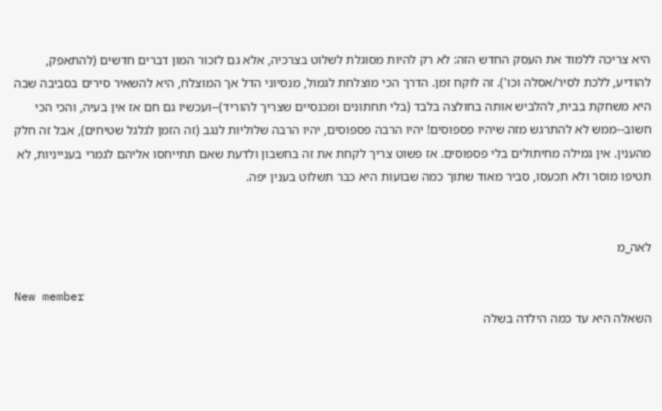היא צריכה ללמוד את העסק החדש הזה: לא רק להיות מסוגלת לשלוט בצרכיה, אלא גם לזכור המון דברים חדשים (להתאפק, להודיע, ללכת לסיר/אסלה וכו'). זה לוקח זמן. הדרך הכי מוצלחת לגמול, מנסיוני הדל אך המוצלח, היא להשאיר סירים בסביבה שבה היא משחקת בבית, להלביש אותה בחולצה בלבד (בלי תחתונים ומכנסיים שצריך להוריד)--ועכשיו גם חם אז אין בעיה, והכי הכי חשוב--ממש לא להתרגש מזה שיהיו פספוסים! יהיו הרבה פספוסים, יהיו הרבה שלוליות לנגב (זה הזמן לגלגל שטיחים), אבל זה חלק מהענין. אין גמילה מחיתולים בלי פספוסים. אז פשוט צריך לקחת את זה בחשבון ולדעת שאם תתייחסו אליהם לגמרי בענייניות, לא תטיפו מוסר ולא תכעסו, סביר מאוד שתוך כמה שבועות היא כבר תשלוט בענין יפה.


לאה_מ

New member
השאלה היא עד כמה הילדה בשלה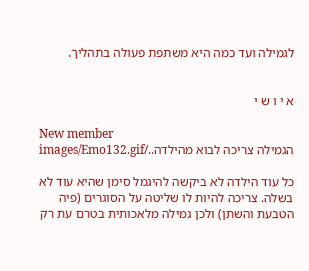לגמילה ועד כמה היא משתפת פעולה בתהליך.


א י ו ש י

New member
הגמילה צריכה לבוא מהילדה../images/Emo132.gif

כל עוד הילדה לא ביקשה להיגמל סימן שהיא עוד לא בשלה. צריכה להיות לו שליטה על הסוגרים (פיה הטבעת והשתן) ולכן גמילה מלאכותית בטרם עת רק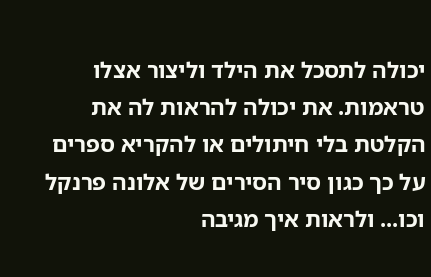יכולה לתסכל את הילד וליצור אצלו טראמות. את יכולה להראות לה את הקלטת בלי חיתולים או להקריא ספרים על כך כגון סיר הסירים של אלונה פרנקל וכו... ולראות איך מגיבה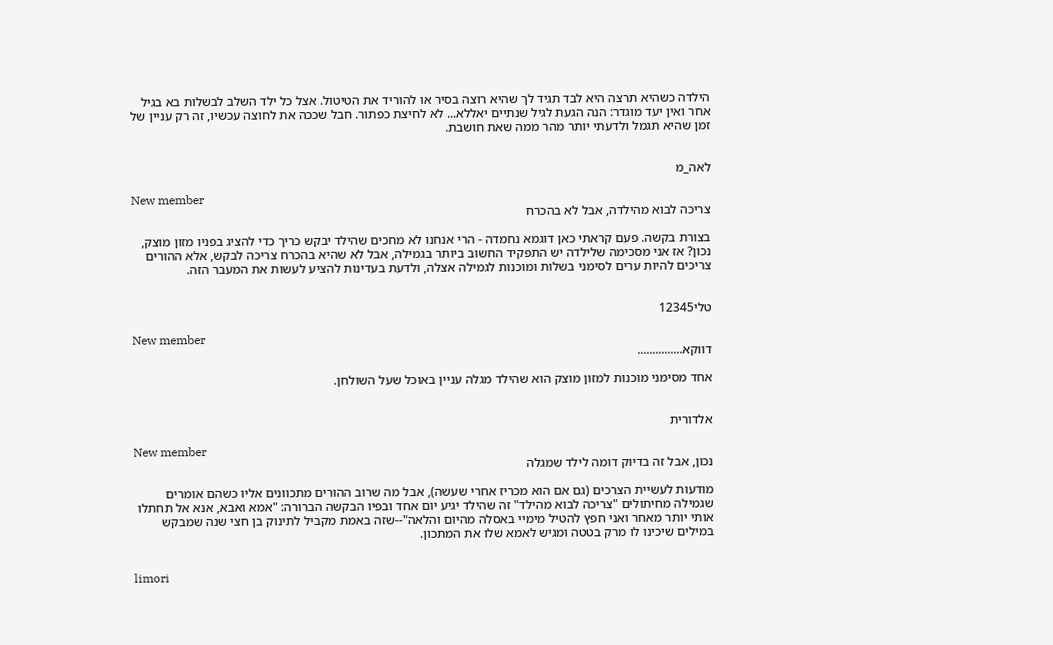הילדה כשהיא תרצה היא לבד תגיד לך שהיא רוצה בסיר או להוריד את הטיטול. אצל כל ילד השלב לבשלות בא בגיל אחר ואין יעד מוגדר: הנה הגעת לגיל שנתיים יאללא... לא לחיצת כפתור. חבל שככה את לחוצה עכשיו, זה רק עניין של זמן שהיא תגמל ולדעתי יותר מהר ממה שאת חושבת.


לאה_מ

New member
צריכה לבוא מהילדה, אבל לא בהכרח

בצורת בקשה. פעם קראתי כאן דוגמא נחמדה - הרי אנחנו לא מחכים שהילד יבקש כריך כדי להציג בפניו מזון מוצק, נכון? אז אני מסכימה שלילדה יש התפקיד החשוב ביותר בגמילה, אבל לא שהיא בהכרח צריכה לבקש, אלא ההורים צריכים להיות ערים לסימני בשלות ומוכנות לגמילה אצלה, ולדעת בעדינות להציע לעשות את המעבר הזה.


טלי12345

New member
דווקא...............

אחד מסימני מוכנות למזון מוצק הוא שהילד מגלה עניין באוכל שעל השולחן.


אלדורית

New member
נכון, אבל זה בדיוק דומה לילד שמגלה

מודעות לעשיית הצרכים (גם אם הוא מכריז אחרי שעשה), אבל מה שרוב ההורים מתכוונים אליו כשהם אומרים שגמילה מחיתולים "צריכה לבוא מהילד" זה שהילד יגיע יום אחד ובפיו הבקשה הברורה: "אמא ואבא, אנא אל תחתלו אותי יותר מאחר ואני חפץ להטיל מימיי באסלה מהיום והלאה"--שזה באמת מקביל לתינוק בן חצי שנה שמבקש במילים שיכינו לו מרק בטטה ומגיש לאמא שלו את המתכון.


limori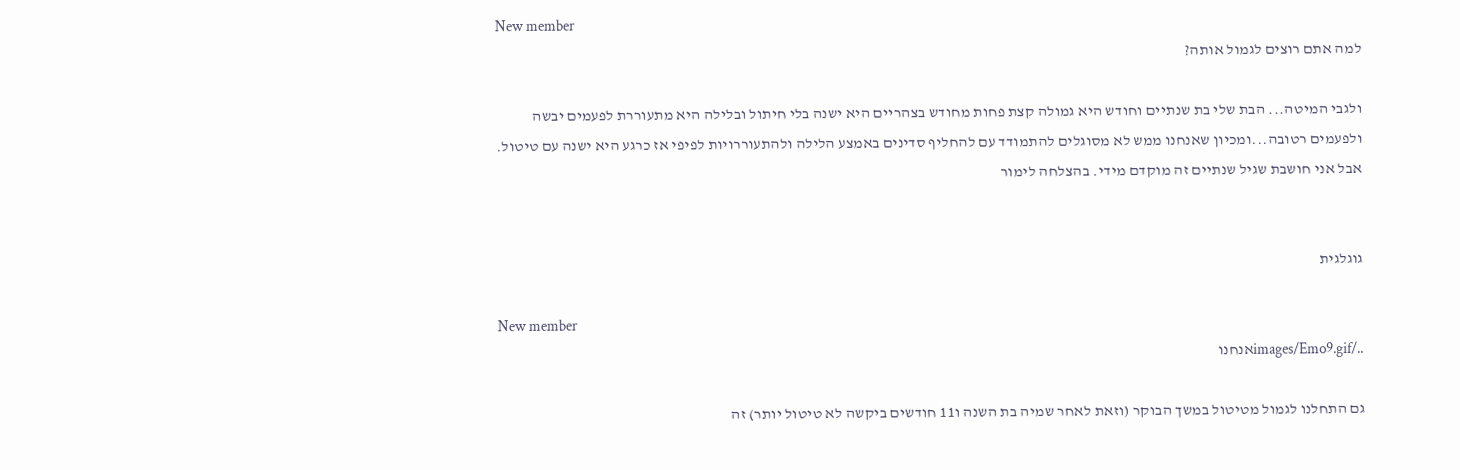New member
למה אתם רוצים לגמול אותה?

ולגבי המיטה... הבת שלי בת שנתיים וחודש היא גמולה קצת פחות מחודש בצהריים היא ישנה בלי חיתול ובלילה היא מתעוררת לפעמים יבשה ולפעמים רטובה...ומכיון שאנחנו ממש לא מסוגלים להתמודד עם להחליף סדינים באמצע הלילה ולהתעוררויות לפיפי אז כרגע היא ישנה עם טיטול. אבל אני חושבת שגיל שנתיים זה מוקדם מידי. בהצלחה לימור


גוגלגית

New member
../images/Emo9.gifאנחנו

גם התחלנו לגמול מטיטול במשך הבוקר (וזאת לאחר שמיה בת השנה ו11 חודשים ביקשה לא טיטול יותר) זה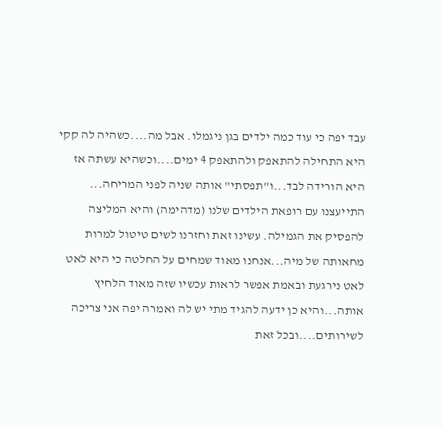עבד יפה כי עוד כמה ילדים בגן ניגמלו. אבל מה....כשהיה לה קקי היא התחילה להתאפק ולהתאפק 4 ימים....וכשהיא עשתה אז היא הורידה לבד...ו"תפסתי" אותה שניה לפני המריחה... התייעצנו עם רופאת הילדים שלנו (מדהימה) והיא המליצה להפסיק את הגמילה. עשינו זאת וחזרנו לשים טיטול למרות מחאותה של מיה...אנחנו מאוד שמחים על החלטה כי היא לאט לאט נירגעת ובאמת אפשר לראות עכשיו שזה מאוד הלחיץ אותה...והיא כן ידעה להגיד מתי יש לה ואמרה יפה אני צריכה לשירותים....ובכל זאת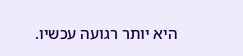היא יותר רגועה עכשיו.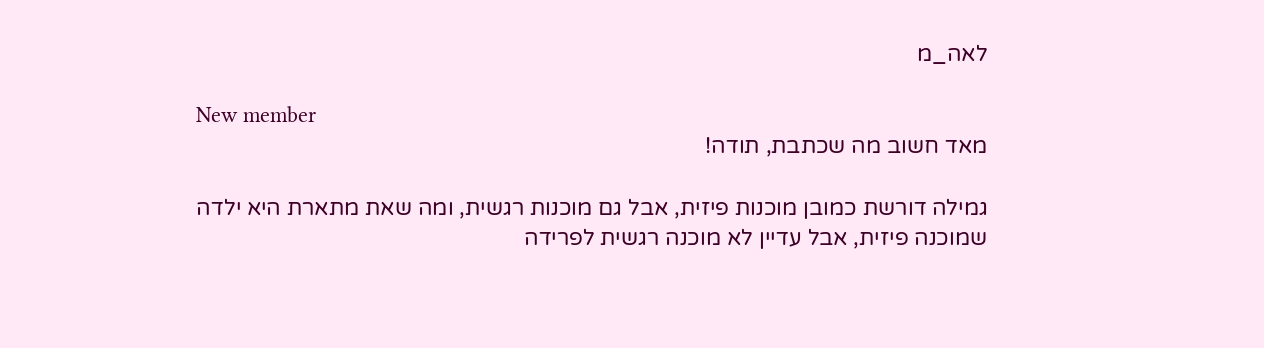לאה_מ

New member
מאד חשוב מה שכתבת, תודה!

גמילה דורשת כמובן מוכנות פיזית, אבל גם מוכנות רגשית, ומה שאת מתארת היא ילדה שמוכנה פיזית, אבל עדיין לא מוכנה רגשית לפרידה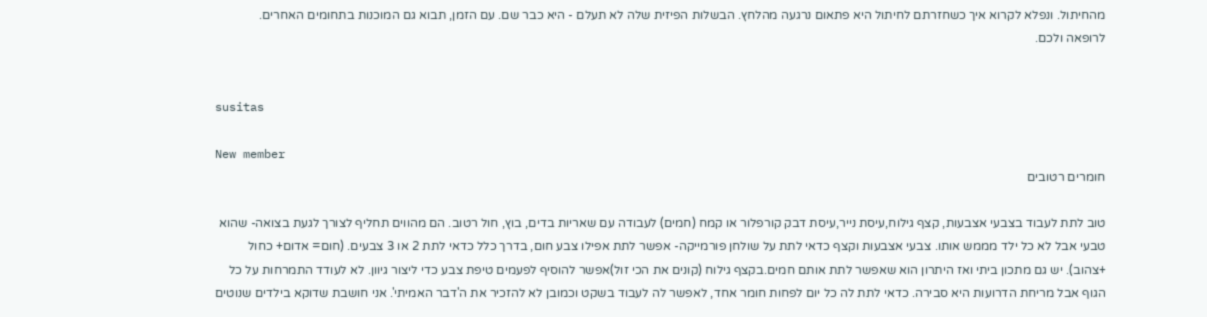מהחיתול. ונפלא לקרוא איך כשחזרתם לחיתול היא פתאום נרגעה מהלחץ. הבשלות הפיזית שלה לא תעלם - היא כבר שם. עם הזמן, תבוא גם המוכנות בתחומים האחרים.
לרופאה ולכם.


susitas

New member
חומרים רטובים

טוב לתת לעבוד בצבעי אצבעות, קצף גילוח,עיסת נייר,עיסת דבק קורפלור או קמח (חמים) לעבודה עם שאריות בדים, בוץ, חול רטוב. הם מהווים תחליף לצורך לגעת בצואה- שהוא טבעי אבל לא כל ילד מממש אותו. צבעי אצבעות וקצף כדאי לתת על שולחן פורמייקה- אפשר לתת אפילו צבע חום, בדרך כלל כדאי לתת 2 או 3 צבעים. (חום= אדום+ כחול +צהוב). יש גם מתכון ביתי ואז היתרון הוא שאפשר לתת אותם חמים.בקצף גילוח (קונים את הכי זול)אפשר להוסיף לפעמים טיפת צבע כדי ליצור גיוון. לא לעודד התמרחות על כל הגוף אבל מריחת הדרועות היא סבירה. כדאי לתת לה כל יום לפחות חומר אחד, לאפשר לה לעבוד בשקט וכמובן לא להזכיר את ה'דבר האמיתי'. אני חושבת שדוקא בילדים שנוטים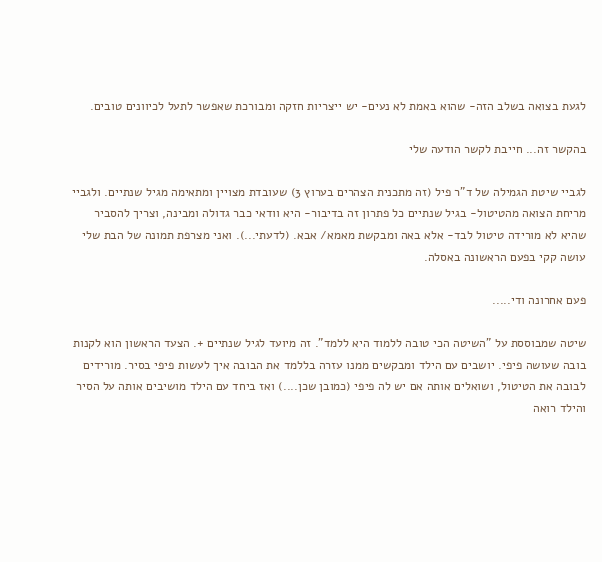לגעת בצואה בשלב הזה- שהוא באמת לא נעים- יש ייצריות חזקה ומבורכת שאפשר לתעל לכיוונים טובים.

בהקשר זה... חייבת לקשר הודעה שלי

לגביי שיטת הגמילה של ד"ר פיל (זה מתכנית הצהרים בערוץ 3) שעובדת מצויין ומתאימה מגיל שנתיים. ולגביי מריחת הצואה מהטיטול- בגיל שנתיים כל פתרון זה בדיבור- היא וודאי כבר גדולה ומבינה, וצריך להסביר שהיא לא מורידה טיטול לבד- אלא באה ומבקשת מאמא/ אבא. (לדעתי...). ואני מצרפת תמונה של הבת שלי עושה קקי בפעם הראשונה באסלה.

פעם אחרונה ודי.....

שיטה שמבוססת על "השיטה הכי טובה ללמוד היא ללמד". זה מיועד לגיל שנתיים +. הצעד הראשון הוא לקנות בובה שעושה פיפי. יושבים עם הילד ומבקשים ממנו עזרה בללמד את הבובה איך לעשות פיפי בסיר. מורידים לבובה את הטיטול, ושואלים אותה אם יש לה פיפי (כמובן שכן....) ואז ביחד עם הילד מושיבים אותה על הסיר והילד רואה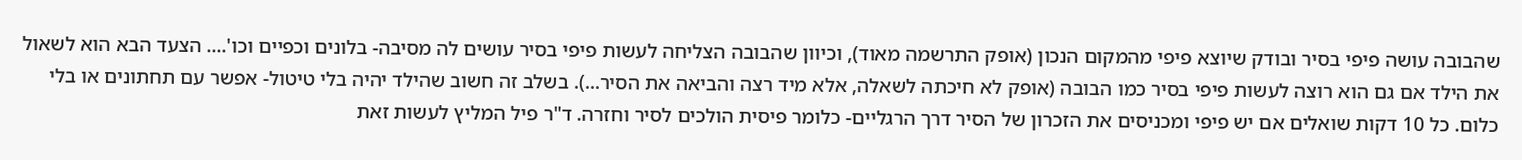שהבובה עושה פיפי בסיר ובודק שיוצא פיפי מהמקום הנכון (אופק התרשמה מאוד), וכיוון שהבובה הצליחה לעשות פיפי בסיר עושים לה מסיבה- בלונים וכפיים וכו'.... הצעד הבא הוא לשאול את הילד אם גם הוא רוצה לעשות פיפי בסיר כמו הבובה (אופק לא חיכתה לשאלה, אלא מיד רצה והביאה את הסיר...). בשלב זה חשוב שהילד יהיה בלי טיטול- אפשר עם תחתונים או בלי כלום. כל 10 דקות שואלים אם יש פיפי ומכניסים את הזכרון של הסיר דרך הרגליים- כלומר פיסית הולכים לסיר וחזרה. ד"ר פיל המליץ לעשות זאת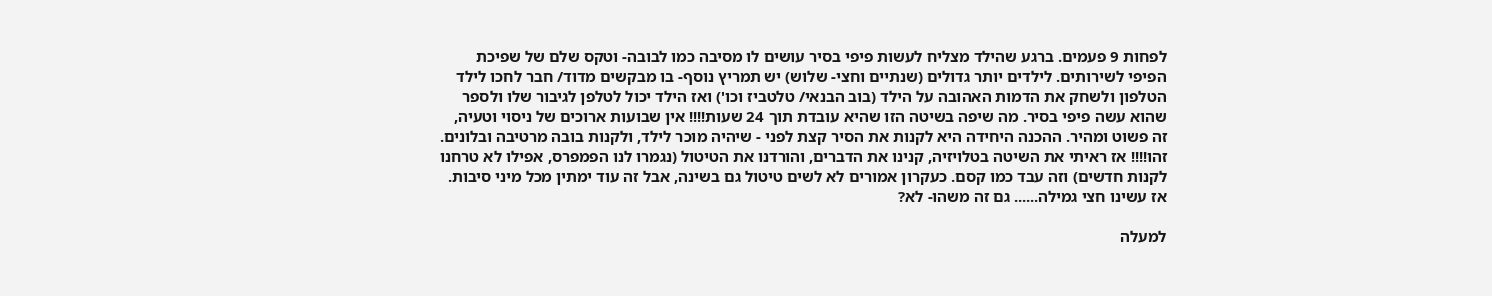לפחות 9 פעמים. ברגע שהילד מצליח לעשות פיפי בסיר עושים לו מסיבה כמו לבובה- וטקס שלם של שפיכת הפיפי לשירותים. לילדים יותר גדולים (שנתיים וחצי- שלוש) יש תמריץ נוסף- בו מבקשים מדוד/ חבר לחכו לילד הטלפון ולשחק את הדמות האהובה על הילד (בוב הבנאי/ טלטביז וכו') ואז הילד יכול לטלפן לגיבור שלו ולספר שהוא עשה פיפי בסיר. מה שיפה בשיטה הזו שהיא עובדת תוך 24 שעות!!!! אין שבועות ארוכים של ניסוי וטעיה, זה פשוט ומהיר. ההכנה היחידה היא לקנות את הסיר קצת לפני - שיהיה מוכר לילד, ולקנות בובה מרטיבה ובלונים. זהו!!!! אז ראיתי את השיטה בטלויזיה, קנינו את הדברים, והורדנו את הטיטול (נגמרו לנו הפמפרס, אפילו לא טרחנו לקנות חדשים) וזה עבד כמו קסם. כעקרון אמורים לא לשים טיטול גם בשינה, אבל זה עוד ימתין מכל מיני סיבות. אז עשינו חצי גמילה...... גם זה משהו- לא?

למעלה